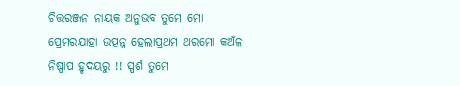ଚିତ୍ତରଞ୍ଜନ ନାୟକ ଅନୁଭବ ତୁମେ ମୋ ପ୍ରେମରଯାହା ଉତ୍ପନ୍ନ ହେଲାପ୍ରଥମ ଥରମୋ କଅଁଳ ନିଷ୍ପାପ ହୃଦୟରୁ !! ସ୍ପର୍ଶ ତୁମେ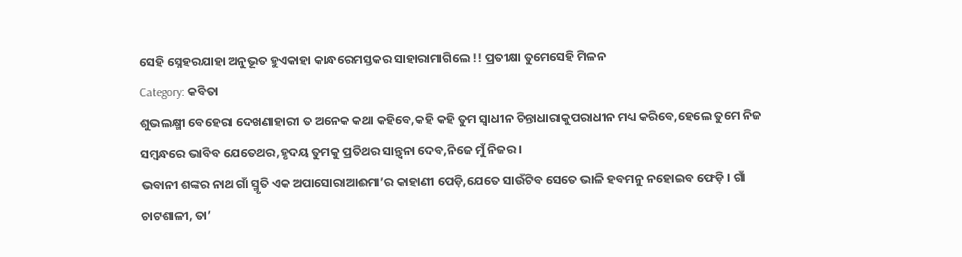ସେହି ସ୍ନେହରଯାହା ଅନୁଭୂତ ହୁଏକାହା କାନ୍ଧରେମସ୍ତକର ସାହାରାମାଗିଲେ !! ପ୍ରତୀକ୍ଷା ତୁମେସେହି ମିଳନ
Category: କବିତା
ଶୁଭଲକ୍ଷ୍ମୀ ବେହେରା ଦେଖଣାହାରୀ ତ ଅନେକ କଥା କହିବେ,କହି କହି ତୁମ ସ୍ଵାଧୀନ ଚିନ୍ତାଧାରାକୁପରାଧୀନ ମଧ୍ୟ କରିବେ,ହେଲେ ତୁମେ ନିଜ ସମ୍ବନ୍ଧରେ ଭାବିବ ଯେତେଥର,ହୃଦୟ ତୁମକୁ ପ୍ରତିଥର ସାନ୍ତ୍ଵନା ଦେବ,ନିଜେ ମୁଁ ନିଜର ।
ଭବାନୀ ଶଙ୍କର ନାଥ ଗାଁ ସ୍ମୃତି ଏକ ଅପାସୋରାଆଈମା’ର କାହାଣୀ ପେଡ଼ି,ଯେତେ ସାଉଁଟିବ ସେତେ ଭାଳି ହବମନୁ ନହୋଇବ ଫେଡ଼ି । ଗାଁ ଚାଟଶାଳୀ, ତା’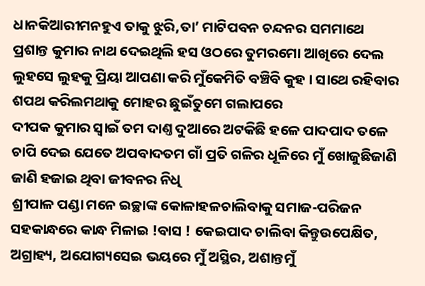ଧାନକିଆରୀମନହୁଏ ତାକୁ ଝୁରି,ତା’ ମାଟିପବନ ଚନ୍ଦନର ସମମାଥେ
ପ୍ରଶାନ୍ତ କୁମାର ନାଥ ଦେଇଥିଲି ହସ ଓଠରେ ତୁମରମୋ ଆଖିରେ ଦେଲ ଲୁହସେ ଲୁହକୁ ପ୍ରିୟା ଆପଣା କରି ମୁଁକେମିତି ବଞ୍ଚିବି କୁହ । ସାଥେ ରହିବାର ଶପଥ କରିଲମଥାକୁ ମୋହର ଛୁଇଁତୁମେ ଗଲାପରେ
ଦୀପକ କୁମାର ସ୍ଵାଇଁ ତମ ଦାଣ୍ତ ଦୁଆରେ ଅଟକିଛି ହଳେ ପାଦପାଦ ତଳେ ଚାପି ଦେଇ ଯେତେ ଅପବାଦତମ ଗାଁ ପ୍ରତି ଗଳିର ଧୂଳିରେ ମୁଁ ଖୋଜୁଛିଜାଣି ଜାଣି ହଜାଇ ଥିବା ଜୀବନର ନିଧି
ଶ୍ରୀପାଳ ପଣ୍ଡା ମନେ ଇଚ୍ଛାଙ୍କ କୋଳାହଳଚାଲିବାକୁ ସମାଜ-ପରିଜନ ସହକାନ୍ଧରେ କାନ୍ଧ ମିଳାଇ !ବାସ ! କେଇପାଦ ଚାଲିବା କିନ୍ତୁଉପେକ୍ଷିତ, ଅଗ୍ରାହ୍ୟ, ଅଯୋଗ୍ୟସେଇ ଭୟରେ ମୁଁ ଅସ୍ଥିର, ଅଶାନ୍ତମୁଁ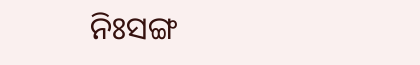ନିଃସଙ୍ଗ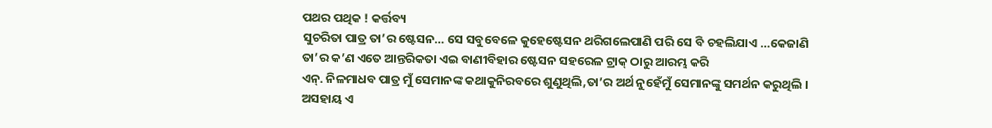ପଥର ପଥିକ ! କର୍ତ୍ତବ୍ୟ
ସୁଚରିତା ପାତ୍ର ତା’ର ଷ୍ଟେସନ… ସେ ସବୁବେଳେ କୁହେଷ୍ଟେସନ ଥରିଗଲେପାଣି ପରି ସେ ବି ଚହଲିଯାଏ …କେଜାଣି ତା’ର କ’ଣ ଏତେ ଆନ୍ତରିକତା ଏଇ ବାଣୀବିହାର ଷ୍ଟେସନ ସହରେଳ ଟ୍ରାକ୍ ଠାରୁ ଆରମ୍ଭ କରି
ଏନ୍. ନିଳମାଧବ ପାତ୍ର ମୁଁ ସେମାନଙ୍କ କଥାକୁନିରବରେ ଶୁଣୁଥିଲି,ତା’ର ଅର୍ଥ ନୁହେଁମୁଁ ସେମାନଙ୍କୁ ସମର୍ଥନ କରୁଥିଲି । ଅସହାୟ ଏ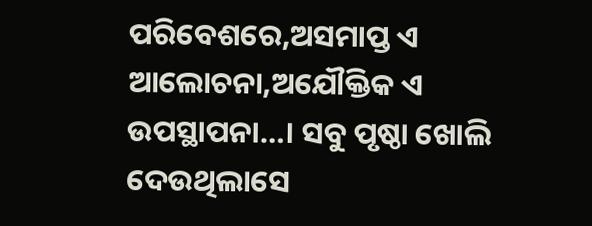ପରିବେଶରେ,ଅସମାପ୍ତ ଏ ଆଲୋଚନା,ଅଯୌକ୍ତିକ ଏ ଉପସ୍ଥାପନା…। ସବୁ ପୃଷ୍ଠା ଖୋଲି ଦେଉଥିଲାସେ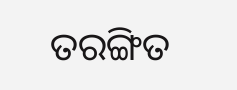ତରଙ୍ଗିତ